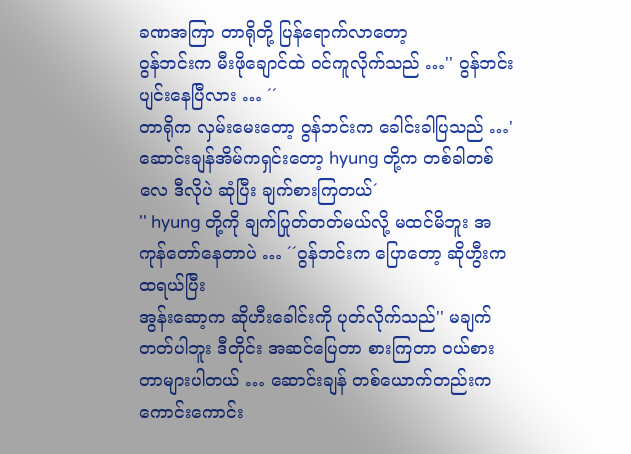ခဏအကြာ တာရိုတို့ ပြန်ရောက်လာတော့
ဝွန်ဘင်းက မီးဖိုချောင်ထဲ ဝင်ကူလိုက်သည် …'' ဝွန်ဘင်း ပျင်းနေပြီလား … ´´
တာရိုက လှမ်းမေးတော့ ဝွန်ဘင်းက ခေါင်းခါပြသည် …'ဆောင်းချန်အိမ်ကရှင်းတော့ hyung တို့က တစ်ခါတစ်လေ ဒီလိုပဲ ဆုံပြီး ချက်စားကြတယ်´
'' hyung တို့ကို ချက်ပြုတ်တတ်မယ်လို့ မထင်မိဘူး အကုန်တော်နေတာပဲ … ´´ဝွန်ဘင်းက ပြောတော့ ဆိုဟွီးက ထရယ်ပြီး
အွန်းဆော့က ဆိုဟီးခေါင်းကို ပုတ်လိုက်သည်'' မချက်တတ်ပါဘူး ဒီတိုင်း အဆင်ပြေတာ စားကြတာ ဝယ်စားတာများပါတယ် … ဆောင်းချန် တစ်ယောက်တည်းက ကောင်းကောင်း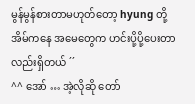မွန်မွန်စားတာမဟုတ်တော့ hyung တို့အိမ်ကနေ အမေတွေက ဟင်းပို့ပို့ပေးတာလည်းရှိတယ် ´´
^^ အော် … အဲ့လိုဆို တော်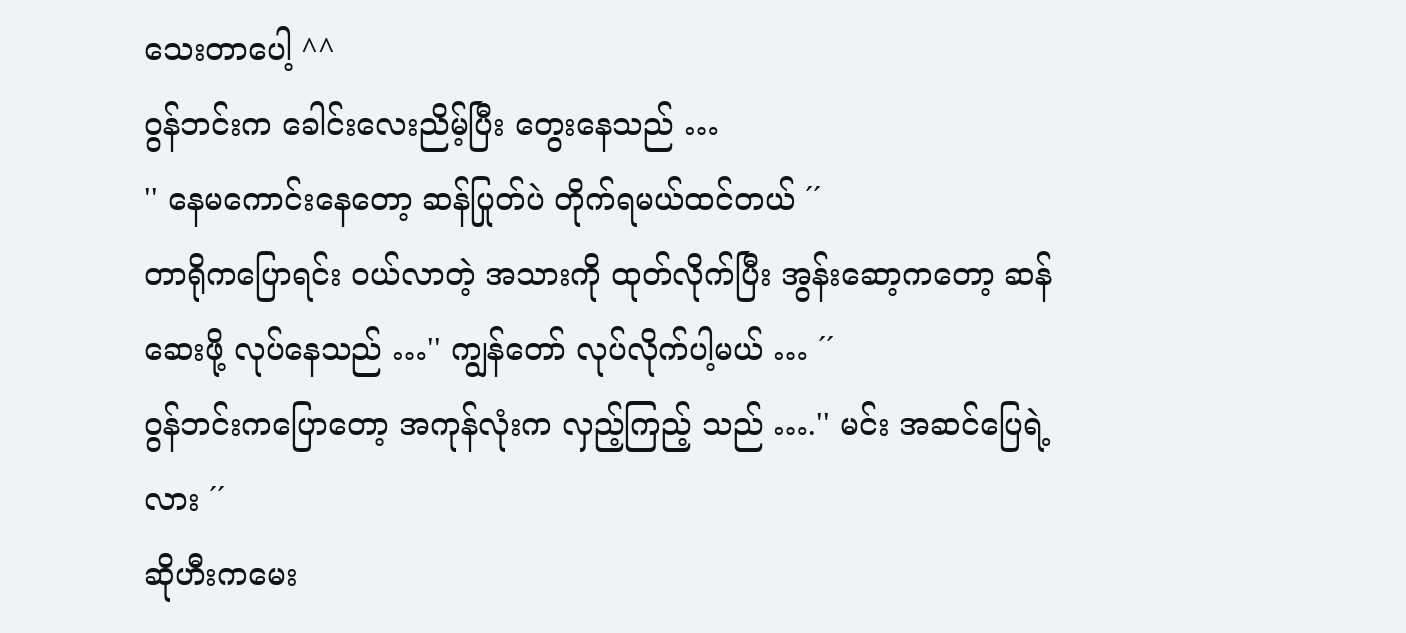သေးတာပေါ့ ^^
ဝွန်ဘင်းက ခေါင်းလေးညိမ့်ပြီး တွေးနေသည် …
'' နေမကောင်းနေတော့ ဆန်ပြုတ်ပဲ တိုက်ရမယ်ထင်တယ် ´´
တာရိုကပြောရင်း ဝယ်လာတဲ့ အသားကို ထုတ်လိုက်ပြီး အွန်းဆော့ကတော့ ဆန်ဆေးဖို့ လုပ်နေသည် …'' ကျွန်တော် လုပ်လိုက်ပါ့မယ် … ´´
ဝွန်ဘင်းကပြောတော့ အကုန်လုံးက လှည့်ကြည့် သည် ….'' မင်း အဆင်ပြေရဲ့လား ´´
ဆိုဟီးကမေး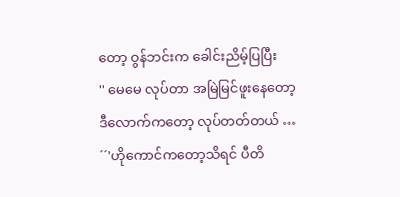တော့ ဝွန်ဘင်းက ခေါင်းညိမ့်ပြပြီး
'' မေမေ လုပ်တာ အမြဲမြင်ဖူးနေတော့ ဒီလောက်ကတော့ လုပ်တတ်တယ် … ´´'ဟိုကောင်ကတော့သိရင် ပီတိ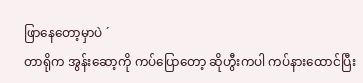ဖြာနေတော့မှာပဲ ´
တာရိုက အွန်းဆော့ကို ကပ်ပြောတော့ ဆိုဟွီးကပါ ကပ်နားထောင်ပြီး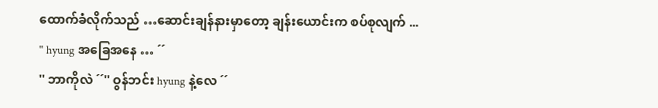ထောက်ခံလိုက်သည် …ဆောင်းချန်နားမှာတော့ ချန်းယောင်းက စပ်စုလျက် ...
'' hyung အခြေအနေ … ´´
'' ဘာကိုလဲ ´´'' ဝွန်ဘင်း hyung နဲ့လေ ´´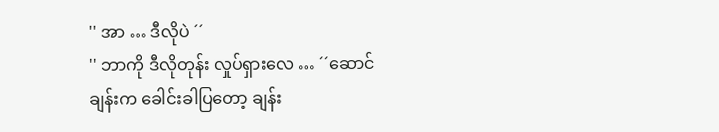'' အာ … ဒီလိုပဲ ´´
'' ဘာကို ဒီလိုတုန်း လှုပ်ရှားလေ … ´´ဆောင်ချန်းက ခေါင်းခါပြတော့ ချန်း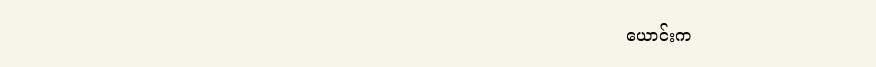ယောင်းက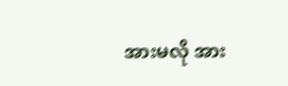အားမလို အား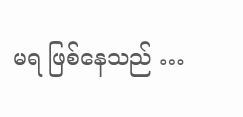မရ ဖြစ်နေသည် …